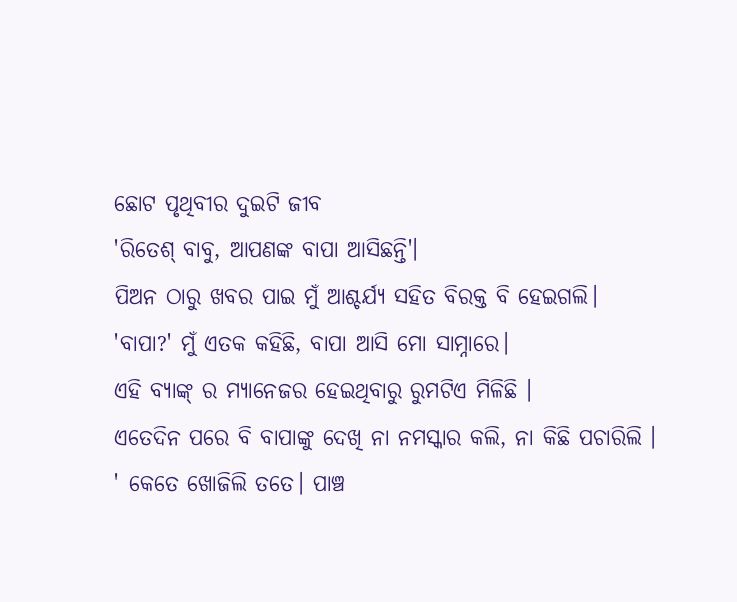ଛୋଟ ପୃଥିବୀର ଦୁଇଟି ଜୀବ
'ରିତେଶ୍ ବାବୁ, ଆପଣଙ୍କ ବାପା ଆସିଛନ୍ତି'।
ପିଅନ ଠାରୁ ଖବର ପାଇ ମୁଁ ଆଶ୍ଚର୍ଯ୍ୟ ସହିତ ବିରକ୍ତ ବି ହେଇଗଲି।
'ବାପା?' ମୁଁ ଏତକ କହିଛି, ବାପା ଆସି ମୋ ସାମ୍ନାରେ।
ଏହି ବ୍ୟାଙ୍କ୍ ର ମ୍ୟାନେଜର ହେଇଥିବାରୁ ରୁମଟିଏ ମିଳିଛି ।
ଏତେଦିନ ପରେ ବି ବାପାଙ୍କୁ ଦେଖି ନା ନମସ୍କାର କଲି, ନା କିଛି ପଚାରିଲି ।
' କେତେ ଖୋଜିଲି ତତେ। ପାଞ୍ଚ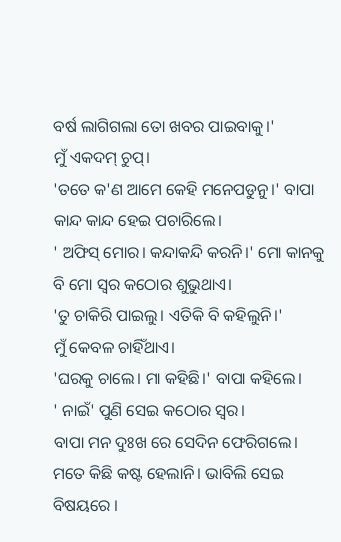ବର୍ଷ ଲାଗିଗଲା ତୋ ଖବର ପାଇବାକୁ।'
ମୁଁ ଏକଦମ୍ ଚୁପ୍।
'ତତେ କ'ଣ ଆମେ କେହି ମନେପଡୁନୁ।' ବାପା କାନ୍ଦ କାନ୍ଦ ହେଇ ପଚାରିଲେ।
' ଅଫିସ୍ ମୋର। କନ୍ଦାକନ୍ଦି କରନି।' ମୋ କାନକୁ ବି ମୋ ସ୍ବର କଠୋର ଶୁଭୁଥାଏ।
'ତୁ ଚାକିରି ପାଇଲୁ। ଏତିକି ବି କହିଲୁନି।'
ମୁଁ କେବଳ ଚାହିଁଥାଏ।
'ଘରକୁ ଚାଲେ। ମା କହିଛି।' ବାପା କହିଲେ।
' ନାଇଁ' ପୁଣି ସେଇ କଠୋର ସ୍ବର।
ବାପା ମନ ଦୁଃଖ ରେ ସେଦିନ ଫେରିଗଲେ। ମତେ କିଛି କଷ୍ଟ ହେଲାନି। ଭାବିଲି ସେଇ ବିଷୟରେ ।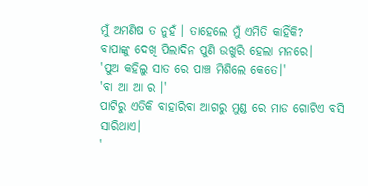ମୁଁ ଅମଣିଷ ତ ନୁହଁ । ତାହେଲେ ମୁଁ ଏମିତି କାହିଁକି?
ବାପାଙ୍କୁ ଦେଖି ପିଲାଦିନ ପୁଣି ଉଖୁରି ହେଲା ମନରେ।
'ପୁଅ କହିଲୁ ସାତ ରେ ପାଞ୍ଚ ମିଶିଲେ କେତେ।'
'ବା ଆ ଆ ର ।'
ପାଟିରୁ ଏତିକି ବାହାରିବା ଆଗରୁ ମୁଣ୍ଡ ରେ ମାଡ ଗୋଟିଏ ବସି ସାରିଥାଏ।
'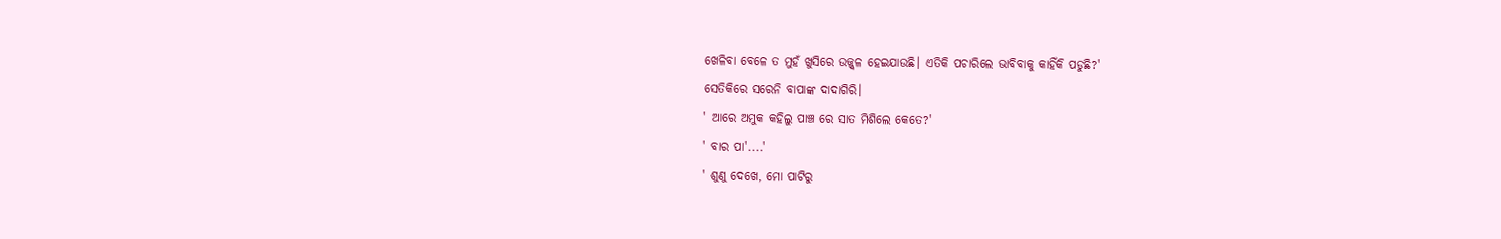ଖେଳିବା ବେଳେ ତ ମୁହଁ ଖୁସିରେ ଉଜ୍ଜ୍ବଳ ହେଇଯାଉଛି। ଏତିକି ପଚାରିଲେ ଭାବିବାକୁ କାହିଁକି ପଡୁଛି?'
ସେତିକିରେ ସରେନି ବାପାଙ୍କ ଦାଦାଗିରି।
' ଆରେ ଅମୁକ କହିଲୁ ପାଞ୍ଚ ରେ ସାତ ମିଶିଲେ କେତେ?'
' ବାର ପା'....'
' ଶୁଣୁ ଦେଖେ, ମୋ ପାଟିରୁ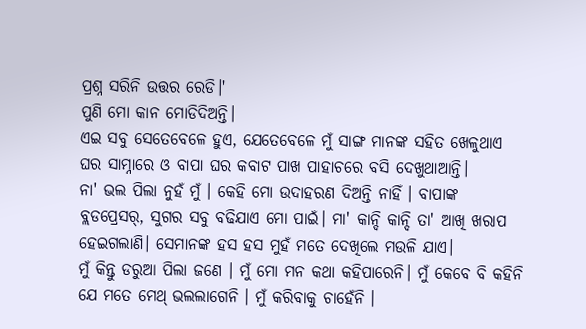ପ୍ରଶ୍ନ ସରିନି ଉତ୍ତର ରେଡି।'
ପୁଣି ମୋ କାନ ମୋଡିଦିଅନ୍ତି।
ଏଇ ସବୁ ସେତେବେଳେ ହୁଏ, ଯେତେବେଳେ ମୁଁ ସାଙ୍ଗ ମାନଙ୍କ ସହିତ ଖେଳୁଥାଏ ଘର ସାମ୍ନାରେ ଓ ବାପା ଘର କବାଟ ପାଖ ପାହାଚରେ ବସି ଦେଖୁଥାଆନ୍ତି।
ନା' ଭଲ ପିଲା ନୁହଁ ମୁଁ । କେହି ମୋ ଉଦାହରଣ ଦିଅନ୍ତି ନାହିଁ । ବାପାଙ୍କ ବ୍ଲଡପ୍ରେସର୍, ସୁଗର ସବୁ ବଢିଯାଏ ମୋ ପାଇଁ। ମା' କାନ୍ଦି କାନ୍ଦି ତା' ଆଖି ଖରାପ ହେଇଗଲାଣି। ସେମାନଙ୍କ ହସ ହସ ମୁହଁ ମତେ ଦେଖିଲେ ମଉଳି ଯାଏ।
ମୁଁ କିନ୍ତୁ ଡରୁଆ ପିଲା ଜଣେ । ମୁଁ ମୋ ମନ କଥା କହିପାରେନି। ମୁଁ କେବେ ବି କହିନି ଯେ ମତେ ମେଥ୍ ଭଲଲାଗେନି । ମୁଁ କରିବାକୁ ଚାହେଁନି ।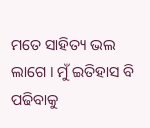ମତେ ସାହିତ୍ୟ ଭଲ ଲାଗେ । ମୁଁ ଇତିହାସ ବି ପଢିବାକୁ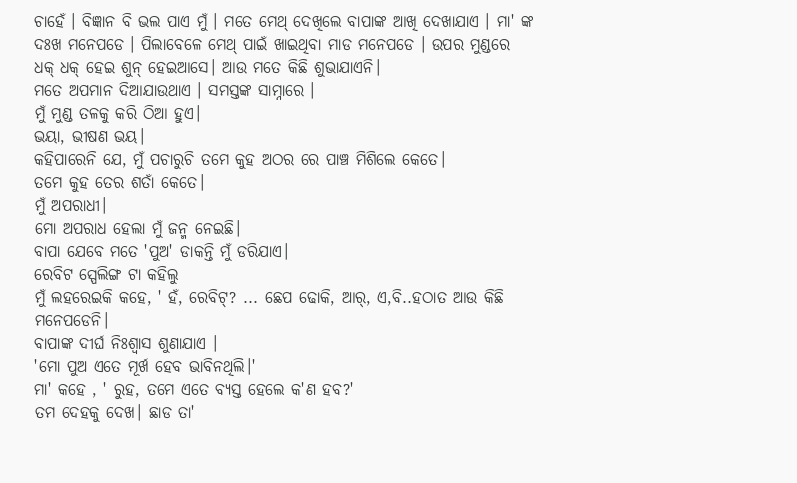ଚାହେଁ । ବିଜ୍ଞାନ ବି ଭଲ ପାଏ ମୁଁ । ମତେ ମେଥ୍ ଦେଖିଲେ ବାପାଙ୍କ ଆଖି ଦେଖାଯାଏ । ମା' ଙ୍କ ଦଃଖ ମନେପଡେ । ପିଲାବେଳେ ମେଥ୍ ପାଇଁ ଖାଇଥିବା ମାଡ ମନେପଡେ । ଉପର ମୁଣ୍ଡରେ ଧକ୍ ଧକ୍ ହେଇ ଶୁନ୍ ହେଇଆସେ। ଆଉ ମତେ କିଛି ଶୁଭାଯାଏନି।
ମତେ ଅପମାନ ଦିଆଯାଉଥାଏ । ସମସ୍ତଙ୍କ ସାମ୍ନାରେ ।
ମୁଁ ମୁଣ୍ଡ ତଳକୁ କରି ଠିଆ ହୁଏ।
ଭୟା, ଭୀଷଣ ଭୟ।
କହିପାରେନି ଯେ, ମୁଁ ପଚାରୁଚି ତମେ କୁହ ଅଠର ରେ ପାଞ୍ଚ ମିଶିଲେ କେତେ।
ତମେ କୁହ ତେର ଶତାଁ କେତେ।
ମୁଁ ଅପରାଧୀ।
ମୋ ଅପରାଧ ହେଲା ମୁଁ ଜନ୍ମ ନେଇଛି।
ବାପା ଯେବେ ମତେ 'ପୁଅ' ଡାକନ୍ତି ମୁଁ ଡରିଯାଏ।
ରେବିଟ ସ୍ପେଲିଙ୍ଗ ଟା କହିଲୁ
ମୁଁ ଲହରେଇକି କହେ, ' ହଁ, ରେବିଟ୍? ... ଛେପ ଢୋକି, ଆର୍, ଏ,ବି..ହଠାତ ଆଉ କିଛି ମନେପଡେନି।
ବାପାଙ୍କ ଦୀର୍ଘ ନିଃଶ୍ବାସ ଶୁଣାଯାଏ ।
'ମୋ ପୁଅ ଏତେ ମୂର୍ଖ ହେବ ଭାବିନଥିଲି।'
ମା' କହେ , ' ରୁହ, ତମେ ଏତେ ବ୍ୟସ୍ତ ହେଲେ କ'ଣ ହବ?'
ତମ ଦେହକୁ ଦେଖ। ଛାଡ ତା'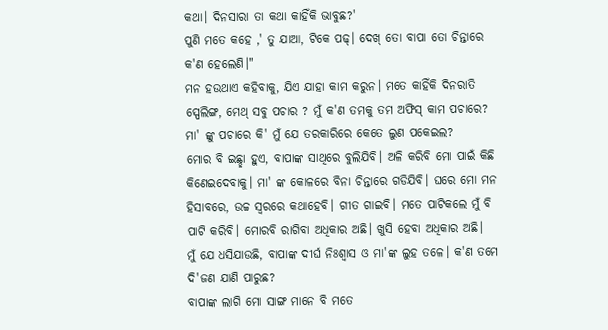କଥା। ଦିନସାରା ତା କଥା କାହିଁକି ଭାବୁଛ?'
ପୁଣି ମତେ କହେ ,' ତୁ ଯାଆ, ଟିକେ ପଢ୍। ଦେଖ୍ ତୋ ବାପା ତୋ ଚିନ୍ତାରେ କ'ଣ ହେଲେଣି।"
ମନ ହଉଥାଏ କହିବାକୁ, ଯିଏ ଯାହା କାମ କରୁନ। ମତେ କାହିଁକି ଦିନରାତି ସ୍ପେଲିଙ୍ଗ, ମେଥ୍ ସବୁ ପଚାର ? ମୁଁ କ'ଣ ତମକୁ ତମ ଅଫିସ୍ କାମ ପଚାରେ?
ମା' ଙ୍କୁ ପଚାରେ କି' ମୁଁ ଯେ ତରକାରିରେ କେତେ ଲୁଣ ପକେଇଲ?
ମୋର ବି ଇଛ୍ଛା ହୁଏ, ବାପାଙ୍କ ସାଥିରେ ବୁଲିଯିବି। ଅଳି କରିବି ମୋ ପାଇଁ କିଛି କିଣେଇଦେବାକୁ। ମା' ଙ୍କ କୋଳରେ ବିନା ଚିନ୍ତାରେ ଗଡିଯିବି। ଘରେ ମୋ ମନ ହିସାବରେ, ଉଚ୍ଚ ସ୍ବରରେ କଥାହେବି। ଗୀତ ଗାଇବି। ମତେ ପାଟିକଲେ ମୁଁ ବି ପାଟି କରିବି। ମୋରବି ରାଗିବା ଅଧିକାର ଅଛି। ଖୁସି ହେବା ଅଧିକାର ଅଛି।
ମୁଁ ଯେ ଧସିଯାଉଛି, ବାପାଙ୍କ ଦୀର୍ଘ ନିଃଶ୍ବାସ ଓ ମା'ଙ୍କ ଲୁହ ତଳେ। କ'ଣ ତମେ ଦି'ଜଣ ଯାଣି ପାରୁଛ?
ବାପାଙ୍କ ଲାଗି ମୋ ସାଙ୍ଗ ମାନେ ବି ମତେ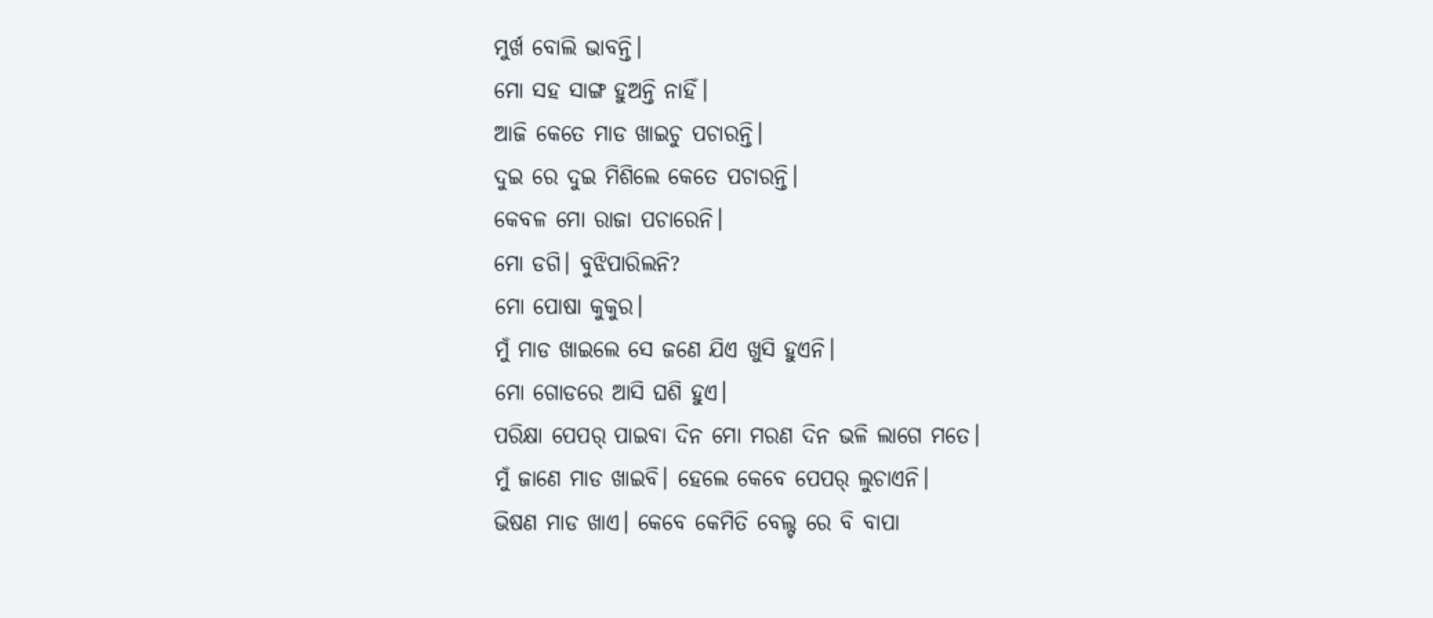ମୁର୍ଖ ବୋଲି ଭାବନ୍ତି।
ମୋ ସହ ସାଙ୍ଗ ହୁଅନ୍ତି ନାହିଁ।
ଆଜି କେତେ ମାଡ ଖାଇଚୁ ପଚାରନ୍ତି।
ଦୁଇ ରେ ଦୁଇ ମିଶିଲେ କେତେ ପଚାରନ୍ତି।
କେବଳ ମୋ ରାଜା ପଚାରେନି।
ମୋ ଡଗି। ବୁଝିପାରିଲନି?
ମୋ ପୋଷା କୁକୁର।
ମୁଁ ମାଡ ଖାଇଲେ ସେ ଜଣେ ଯିଏ ଖୁସି ହୁଏନି।
ମୋ ଗୋଡରେ ଆସି ଘଶି ହୁଏ।
ପରିକ୍ଷା ପେପର୍ ପାଇବା ଦିନ ମୋ ମରଣ ଦିନ ଭଳି ଲାଗେ ମତେ।
ମୁଁ ଜାଣେ ମାଡ ଖାଇବି। ହେଲେ କେବେ ପେପର୍ ଲୁଚାଏନି।
ଭିଷଣ ମାଡ ଖାଏ। କେବେ କେମିତି ବେଲ୍ଟ ରେ ବି ବାପା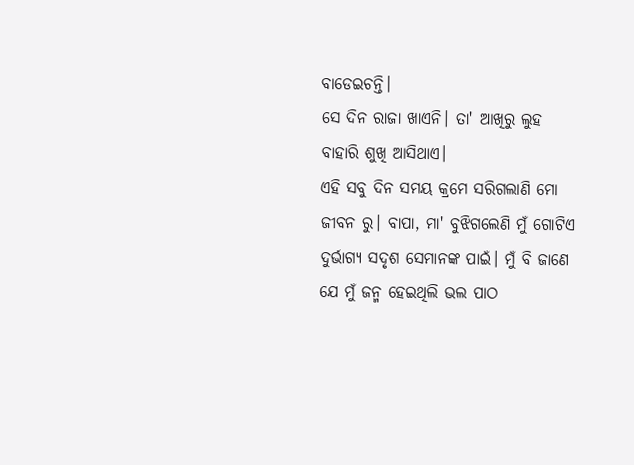ବାଡେଇଚନ୍ତି।
ସେ ଦିନ ରାଜା ଖାଏନି। ତା' ଆଖିରୁ ଲୁହ ବାହାରି ଶୁଖି ଆସିଥାଏ।
ଏହି ସବୁ ଦିନ ସମୟ କ୍ରମେ ସରିଗଲାଣି ମୋ ଜୀବନ ରୁ। ବାପା, ମା' ବୁଝିଗଲେଣି ମୁଁ ଗୋଟିଏ ଦୁର୍ଭାଗ୍ଯ ସଦୃଶ ସେମାନଙ୍କ ପାଇଁ। ମୁଁ ବି ଜାଣେ ଯେ ମୁଁ ଜନ୍ମ ହେଇଥିଲି ଭଲ ପାଠ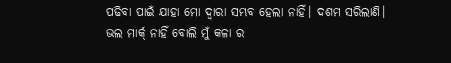ପଢିବା ପାଇଁ ଯାହା ମୋ ଦ୍ବାରା ସମ୍ଭବ ହେଲା ନାହିଁ। ଦଶମ ସରିଲାଣି। ଭଲ ମାର୍କ୍ ନାହିଁ ବୋଲି ମୁଁ କଳା ର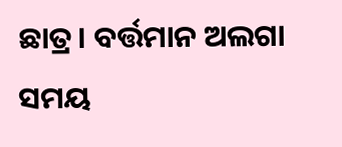ଛାତ୍ର। ବର୍ତ୍ତମାନ ଅଲଗା ସମୟ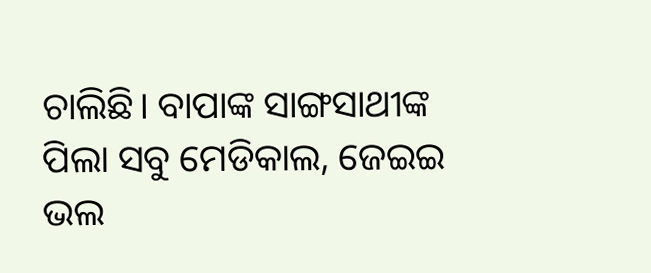ଚାଲିଛି। ବାପାଙ୍କ ସାଙ୍ଗସାଥୀଙ୍କ ପିଲା ସବୁ ମେଡିକାଲ, ଜେଇଇ ଭଲ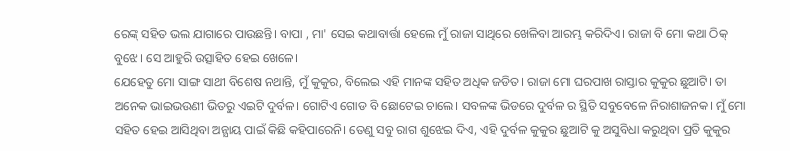ରେଙ୍କ୍ ସହିତ ଭଲ ଯାଗାରେ ପାଉଛନ୍ତି। ବାପା , ମା' ସେଇ କଥାବାର୍ତ୍ତା ହେଲେ ମୁଁ ରାଜା ସାଥିରେ ଖେଳିବା ଆରମ୍ଭ କରିଦିଏ। ରାଜା ବି ମୋ କଥା ଠିକ୍ ବୁଝେ। ସେ ଆହୁରି ଉତ୍ସାହିତ ହେଇ ଖେଳେ।
ଯେହେତୁ ମୋ ସାଙ୍ଗ ସାଥୀ ବିଶେଷ ନଥାନ୍ତି, ମୁଁ କୁକୁର, ବିଲେଇ ଏହି ମାନଙ୍କ ସହିତ ଅଧିକ ଜଡିତ। ରାଜା ମୋ ଘରପାଖ ରାସ୍ତାର କୁକୁର ଛୁଆଟି। ତା ଅନେକ ଭାଇଭଉଣୀ ଭିତରୁ ଏଇଟି ଦୁର୍ବଳ। ଗୋଟିଏ ଗୋଡ ବି ଛୋଟେଇ ଚାଲେ। ସବଳଙ୍କ ଭିଡରେ ଦୁର୍ବଳ ର ସ୍ଥିତି ସବୁବେଳେ ନିରାଶାଜନକ। ମୁଁ ମୋ ସହିତ ହେଇ ଆସିଥିବା ଅନ୍ଯାୟ ପାଇଁ କିଛି କହିପାରେନି। ତେଣୁ ସବୁ ରାଗ ଶୁଝେଇ ଦିଏ, ଏହି ଦୁର୍ବଳ କୁକୁର ଛୁଆଟି କୁ ଅସୁବିଧା କରୁଥିବା ପ୍ରତି କୁକୁର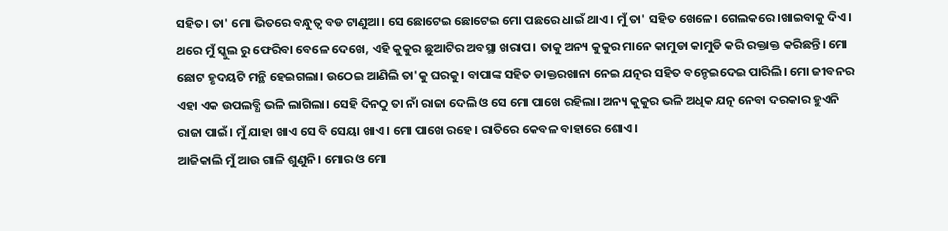ସହିତ। ତା' ମୋ ଭିତରେ ବନ୍ଧୁତ୍ବ ବଡ ଟାଣୁଆ। ସେ ଛୋଟେଇ ଛୋଟେଇ ମୋ ପଛରେ ଧାଇଁ ଥାଏ। ମୁଁ ତା' ସହିତ ଖେଳେ। ଗେଲକରେ।ଖାଇବାକୁ ଦିଏ।
ଥରେ ମୁଁ ସ୍କୁଲ ରୁ ଫେରିବା ବେଳେ ଦେଖେ, ଏହି କୁକୁର ଛୁଆଟିର ଅବସ୍ଥା ଖରାପ। ତାକୁ ଅନ୍ୟ କୁକୁର ମାନେ କାମୁଡା କାମୁଡି କରି ରକ୍ତାକ୍ତ କରିଛନ୍ତି। ମୋ ଛୋଟ ହୃଦୟଟି ମନ୍ଥି ହେଇଗଲା। ଉଠେଇ ଆଣିଲି ତା'କୁ ଘରକୁ। ବାପାଙ୍କ ସହିତ ଡାକ୍ତରଖାନା ନେଇ ଯତ୍ନର ସହିତ ବନ୍ଚେଇଦେଇ ପାରିଲି। ମୋ ଜୀବନର ଏହା ଏକ ଉପଲବ୍ଧି ଭଳି ଲାଗିଲା। ସେହି ଦିନଠୁ ତା ନାଁ ରାଜା ଦେଲି ଓ ସେ ମୋ ପାଖେ ରହିଲା। ଅନ୍ୟ କୁକୁର ଭଳି ଅଧିକ ଯତ୍ନ ନେବା ଦରକାର ହୁଏନି ରାଜା ପାଇଁ। ମୁଁ ଯାହା ଖାଏ ସେ ବି ସେୟା ଖାଏ। ମୋ ପାଖେ ରହେ। ରାତିରେ କେବଳ ବାହାରେ ଶୋଏ।
ଆଜିକାଲି ମୁଁ ଆଉ ଗାଳି ଶୁଣୁନି। ମୋର ଓ ମୋ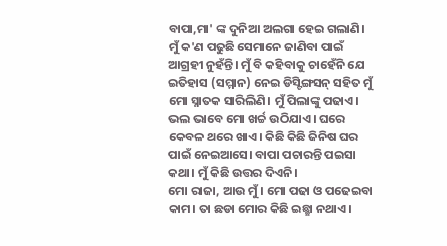ବାପା,ମା' ଙ୍କ ଦୁନିଆ ଅଲଗା ହେଇ ଗଲାଣି। ମୁଁ କ'ଣ ପଢୁଛି ସେମାନେ ଜାଣିବା ପାଇଁ ଆଗ୍ରହୀ ନୁହଁନ୍ତି। ମୁଁ ବି କହିବାକୁ ଚାହେଁନି ଯେ ଇତିହାସ (ସମ୍ମାନ) ନେଇ ଡିସ୍ଟିଙ୍ଗସନ୍ ସହିତ ମୁଁ ମୋ ସ୍ନାତକ ସାରିଲିଣି। ମୁଁ ପିଲାଙ୍କୁ ପଢାଏ। ଭଲ ଭାବେ ମୋ ଖର୍ଚ୍ଚ ଉଠିଯାଏ। ଘରେ କେବଳ ଥରେ ଖାଏ। କିଛି କିଛି ଜିନିଷ ଘର ପାଇଁ ନେଇଆସେ। ବାପା ପଚାରନ୍ତି ପଇସା କଥା। ମୁଁ କିଛି ଉତ୍ତର ଦିଏନି।
ମୋ ରାଜା, ଆଉ ମୁଁ। ମୋ ପଢା ଓ ପଢେଇବା କାମ। ତା ଛଡା ମୋର କିଛି ଇଛ୍ଛା ନଥାଏ।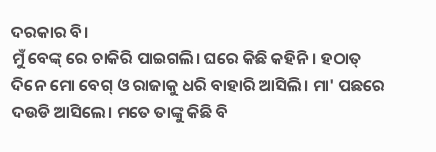ଦରକାର ବି।
ମୁଁ ବେଙ୍କ୍ ରେ ଚାକିରି ପାଇଗଲି। ଘରେ କିଛି କହିନି। ହଠାତ୍ ଦିନେ ମୋ ବେଗ୍ ଓ ରାଜାକୁ ଧରି ବାହାରି ଆସିଲି। ମା' ପଛରେ ଦଉଡି ଆସିଲେ। ମତେ ତାଙ୍କୁ କିଛି ବି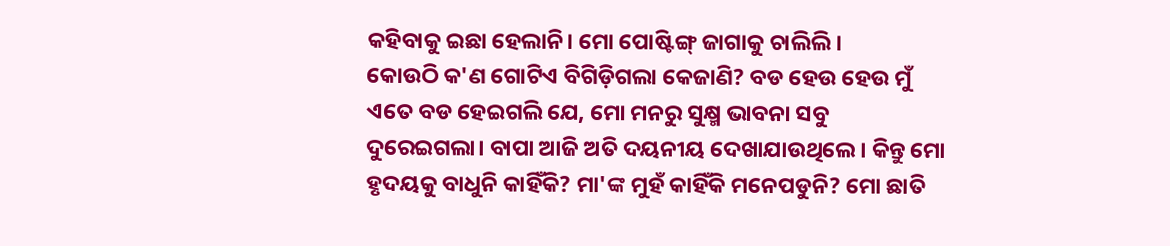କହିବାକୁ ଇଛା ହେଲାନି। ମୋ ପୋଷ୍ଟିଙ୍ଗ୍ ଜାଗାକୁ ଚାଲିଲି।
କୋଉଠି କ'ଣ ଗୋଟିଏ ବିଗିଡ଼ିଗଲା କେଜାଣି? ବଡ ହେଉ ହେଉ ମୁଁ ଏତେ ବଡ ହେଇଗଲି ଯେ, ମୋ ମନରୁ ସୁକ୍ଷ୍ମ ଭାବନା ସବୁ ଦୁରେଇଗଲା। ବାପା ଆଜି ଅତି ଦୟନୀୟ ଦେଖାଯାଉଥିଲେ। କିନ୍ତୁ ମୋ ହୃଦୟକୁ ବାଧୁନି କାହିଁକି? ମା'ଙ୍କ ମୁହଁ କାହିଁକି ମନେପଡୁନି? ମୋ ଛାତି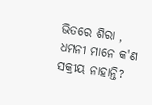ଭିତରେ ଶିରା , ଧମନୀ ମାନେ କ'ଣ ସକ୍ରୀୟ ନାହାନ୍ତି?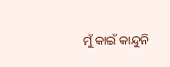ମୁଁ କାଇଁ କାନ୍ଦୁନି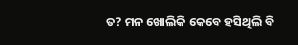ତ? ମନ ଖୋଲିକି କେବେ ହସିଥିଲି ବି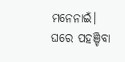ମନେନାଇଁ।
ଘରେ ପହଞ୍ଚିବା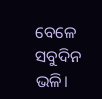ବେଳେ ସବୁଦିନ ଭଳି।